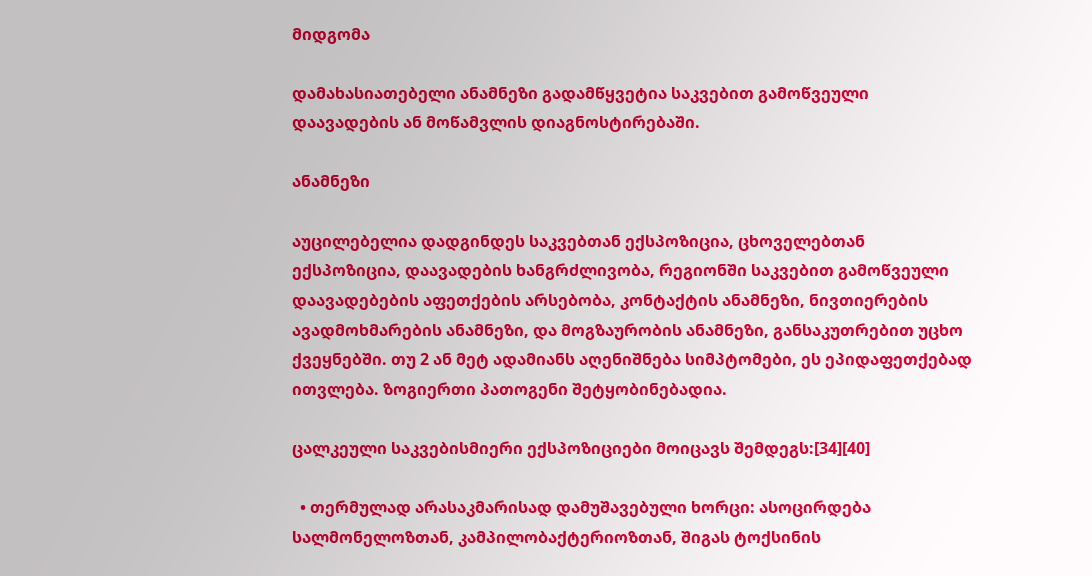მიდგომა

დამახასიათებელი ანამნეზი გადამწყვეტია საკვებით გამოწვეული დაავადების ან მოწამვლის დიაგნოსტირებაში.

ანამნეზი

აუცილებელია დადგინდეს საკვებთან ექსპოზიცია, ცხოველებთან ექსპოზიცია, დაავადების ხანგრძლივობა, რეგიონში საკვებით გამოწვეული დაავადებების აფეთქების არსებობა, კონტაქტის ანამნეზი, ნივთიერების ავადმოხმარების ანამნეზი, და მოგზაურობის ანამნეზი, განსაკუთრებით უცხო ქვეყნებში. თუ 2 ან მეტ ადამიანს აღენიშნება სიმპტომები, ეს ეპიდაფეთქებად ითვლება. ზოგიერთი პათოგენი შეტყობინებადია.

ცალკეული საკვებისმიერი ექსპოზიციები მოიცავს შემდეგს:[34][40]

  • თერმულად არასაკმარისად დამუშავებული ხორცი: ასოცირდება სალმონელოზთან, კამპილობაქტერიოზთან, შიგას ტოქსინის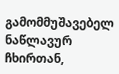გამომმუშავებელ ნაწლავურ ჩხირთან,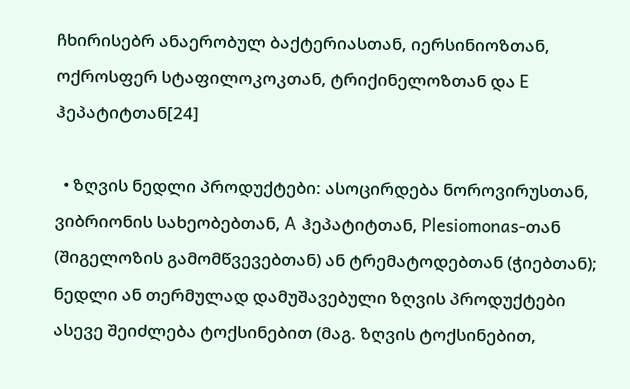ჩხირისებრ ანაერობულ ბაქტერიასთან, იერსინიოზთან, ოქროსფერ სტაფილოკოკთან, ტრიქინელოზთან და E ჰეპატიტთან[24]

  • ზღვის ნედლი პროდუქტები: ასოცირდება ნოროვირუსთან, ვიბრიონის სახეობებთან, A ჰეპატიტთან, Plesiomonas-თან (შიგელოზის გამომწვევებთან) ან ტრემატოდებთან (ჭიებთან); ნედლი ან თერმულად დამუშავებული ზღვის პროდუქტები ასევე შეიძლება ტოქსინებით (მაგ. ზღვის ტოქსინებით,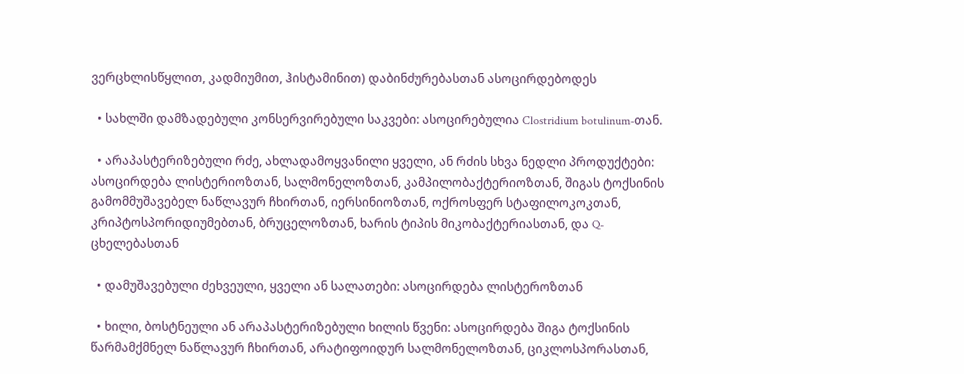ვერცხლისწყლით, კადმიუმით, ჰისტამინით) დაბინძურებასთან ასოცირდებოდეს

  • სახლში დამზადებული კონსერვირებული საკვები: ასოცირებულია Clostridium botulinum-თან.

  • არაპასტერიზებული რძე, ახლადამოყვანილი ყველი, ან რძის სხვა ნედლი პროდუქტები: ასოცირდება ლისტერიოზთან, სალმონელოზთან, კამპილობაქტერიოზთან, შიგას ტოქსინის გამომმუშავებელ ნაწლავურ ჩხირთან, იერსინიოზთან, ოქროსფერ სტაფილოკოკთან, კრიპტოსპორიდიუმებთან, ბრუცელოზთან, ხარის ტიპის მიკობაქტერიასთან, და Q-ცხელებასთან

  • დამუშავებული ძეხვეული, ყველი ან სალათები: ასოცირდება ლისტეროზთან

  • ხილი, ბოსტნეული ან არაპასტერიზებული ხილის წვენი: ასოცირდება შიგა ტოქსინის წარმამქმნელ ნაწლავურ ჩხირთან, არატიფოიდურ სალმონელოზთან, ციკლოსპორასთან,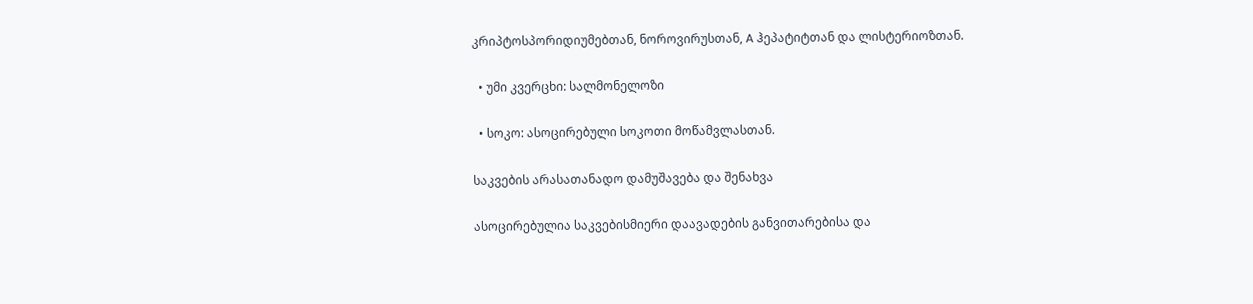კრიპტოსპორიდიუმებთან, ნოროვირუსთან, A ჰეპატიტთან და ლისტერიოზთან.

  • უმი კვერცხი: სალმონელოზი

  • სოკო: ასოცირებული სოკოთი მოწამვლასთან.

საკვების არასათანადო დამუშავება და შენახვა

ასოცირებულია საკვებისმიერი დაავადების განვითარებისა და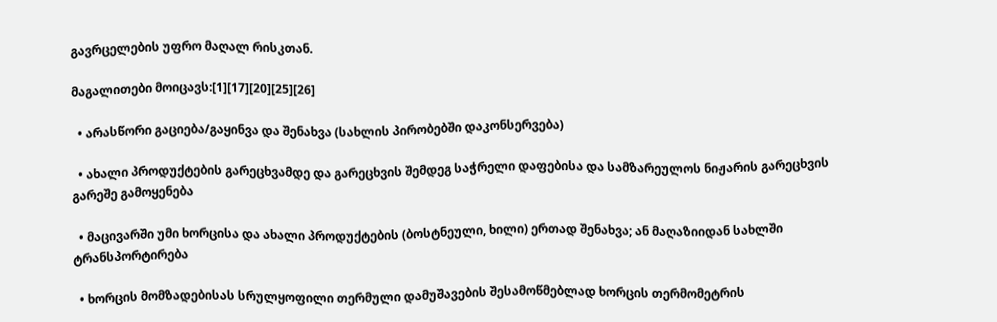გავრცელების უფრო მაღალ რისკთან.

მაგალითები მოიცავს:[1][17][20][25][26]

  • არასწორი გაციება/გაყინვა და შენახვა (სახლის პირობებში დაკონსერვება)

  • ახალი პროდუქტების გარეცხვამდე და გარეცხვის შემდეგ საჭრელი დაფებისა და სამზარეულოს ნიჟარის გარეცხვის გარეშე გამოყენება

  • მაცივარში უმი ხორცისა და ახალი პროდუქტების (ბოსტნეული, ხილი) ერთად შენახვა; ან მაღაზიიდან სახლში ტრანსპორტირება

  • ხორცის მომზადებისას სრულყოფილი თერმული დამუშავების შესამოწმებლად ხორცის თერმომეტრის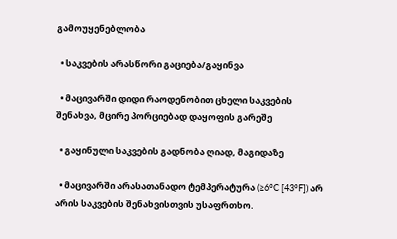გამოუყენებლობა

  • საკვების არასწორი გაციება/გაყინვა

  • მაცივარში დიდი რაოდენობით ცხელი საკვების შენახვა, მცირე პორციებად დაყოფის გარეშე

  • გაყინული საკვების გადნობა ღიად, მაგიდაზე

  • მაცივარში არასათანადო ტემპერატურა (≥6°C [43°F]) არ არის საკვების შენახვისთვის უსაფრთხო.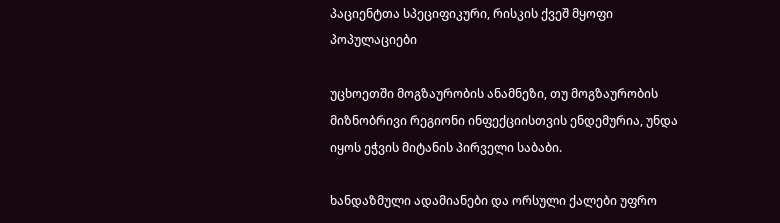პაციენტთა სპეციფიკური, რისკის ქვეშ მყოფი პოპულაციები

უცხოეთში მოგზაურობის ანამნეზი, თუ მოგზაურობის მიზნობრივი რეგიონი ინფექციისთვის ენდემურია, უნდა იყოს ეჭვის მიტანის პირველი საბაბი.

ხანდაზმული ადამიანები და ორსული ქალები უფრო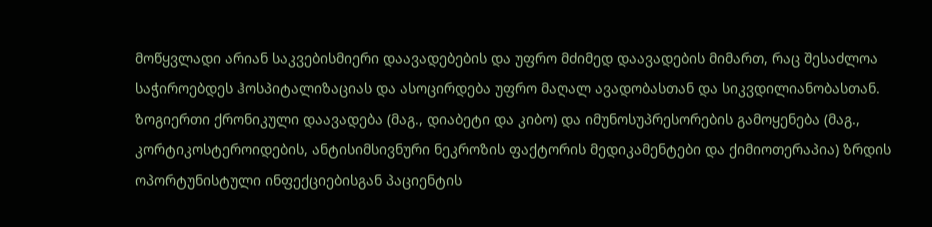მოწყვლადი არიან საკვებისმიერი დაავადებების და უფრო მძიმედ დაავადების მიმართ, რაც შესაძლოა საჭიროებდეს ჰოსპიტალიზაციას და ასოცირდება უფრო მაღალ ავადობასთან და სიკვდილიანობასთან. ზოგიერთი ქრონიკული დაავადება (მაგ., დიაბეტი და კიბო) და იმუნოსუპრესორების გამოყენება (მაგ., კორტიკოსტეროიდების, ანტისიმსივნური ნეკროზის ფაქტორის მედიკამენტები და ქიმიოთერაპია) ზრდის ოპორტუნისტული ინფექციებისგან პაციენტის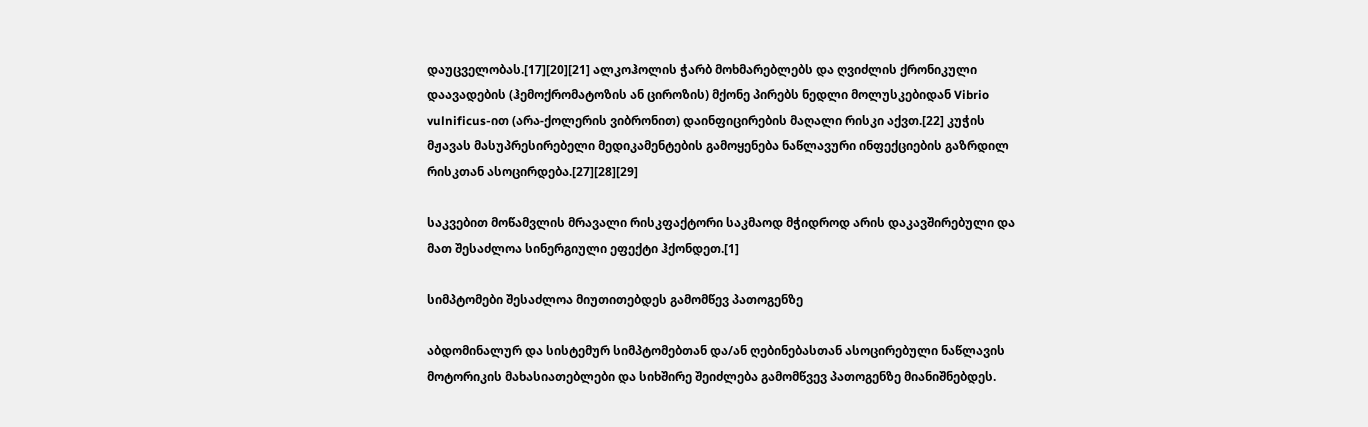დაუცველობას.[17][20][21] ალკოჰოლის ჭარბ მოხმარებლებს და ღვიძლის ქრონიკული დაავადების (ჰემოქრომატოზის ან ციროზის) მქონე პირებს ნედლი მოლუსკებიდან Vibrio vulnificus-ით (არა-ქოლერის ვიბრონით) დაინფიცირების მაღალი რისკი აქვთ.[22] კუჭის მჟავას მასუპრესირებელი მედიკამენტების გამოყენება ნაწლავური ინფექციების გაზრდილ რისკთან ასოცირდება.[27][28][29]

საკვებით მოწამვლის მრავალი რისკფაქტორი საკმაოდ მჭიდროდ არის დაკავშირებული და მათ შესაძლოა სინერგიული ეფექტი ჰქონდეთ.[1]

სიმპტომები შესაძლოა მიუთითებდეს გამომწევ პათოგენზე

აბდომინალურ და სისტემურ სიმპტომებთან და/ან ღებინებასთან ასოცირებული ნაწლავის მოტორიკის მახასიათებლები და სიხშირე შეიძლება გამომწვევ პათოგენზე მიანიშნებდეს.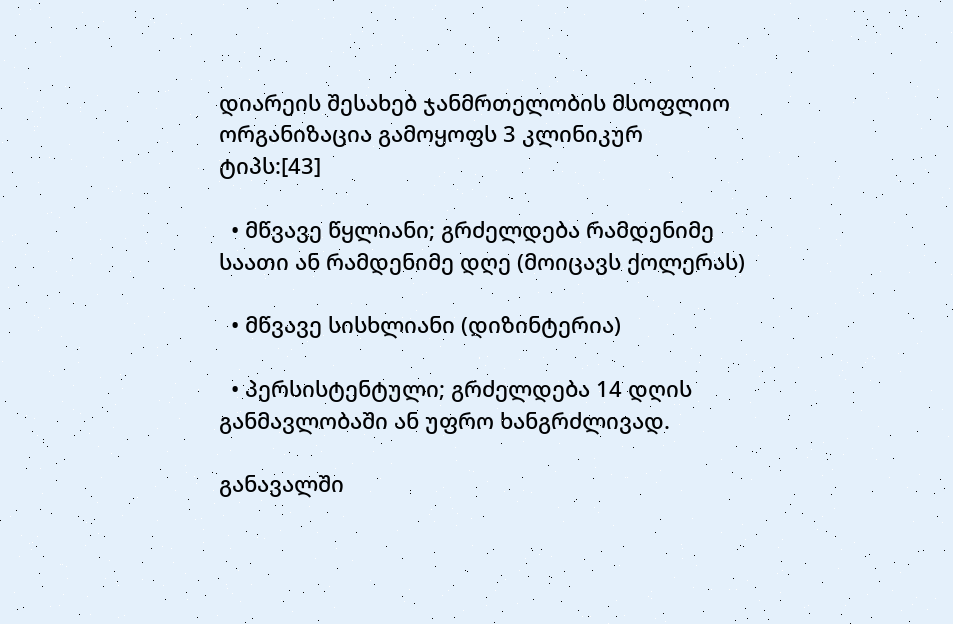დიარეის შესახებ ჯანმრთელობის მსოფლიო ორგანიზაცია გამოყოფს 3 კლინიკურ ტიპს:[43]

  • მწვავე წყლიანი; გრძელდება რამდენიმე საათი ან რამდენიმე დღე (მოიცავს ქოლერას)

  • მწვავე სისხლიანი (დიზინტერია)

  • პერსისტენტული; გრძელდება 14 დღის განმავლობაში ან უფრო ხანგრძლივად.

განავალში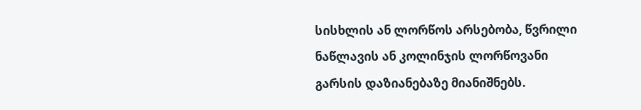სისხლის ან ლორწოს არსებობა, წვრილი ნაწლავის ან კოლინჯის ლორწოვანი გარსის დაზიანებაზე მიანიშნებს.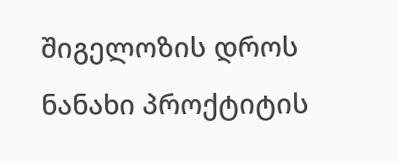შიგელოზის დროს ნანახი პროქტიტის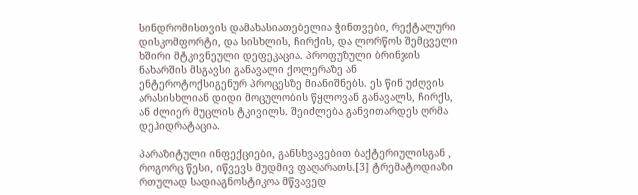სინდრომისთვის დამახასიათებელია ჭინთვები, რექტალური დისკომფორტი, და სისხლის, ჩირქის, და ლორწოს შემცველი ხშირი მტკივნეული დეფეკაცია. პროფუზული ბრინჯის ნახარშის მსგავსი განავალი ქოლერაზე ან ენტეროტოქსიგენურ პროცესზე მიანიშნებს. ეს წინ უძღვის არასისხლიან დიდი მოცულობის წყლოვან განავალს, ჩირქს, ან ძლიერ მუცლის ტკივილს. შეიძლება განვითარდეს ღრმა დეჰიდრატაცია.

პარაზიტული ინფექციები, განსხვავებით ბაქტერიულისგან , როგორც წესი, იწვევს მუდმივ ფაღარათს.[3] ტრემატოდიაზი რთულად სადიაგნოსტიკოა მწვავედ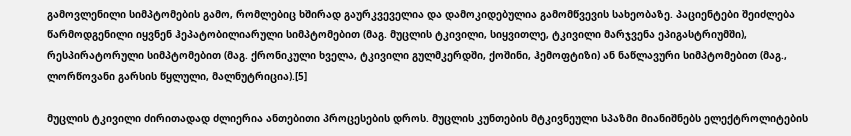გამოვლენილი სიმპტომების გამო, რომლებიც ხშირად გაურკვეველია და დამოკიდებულია გამომწვევის სახეობაზე. პაციენტები შეიძლება წარმოდგენილი იყვნენ ჰეპატობილიარული სიმპტომებით (მაგ. მუცლის ტკივილი, სიყვითლე, ტკივილი მარჯვენა ეპიგასტრიუმში), რესპირატორული სიმპტომებით (მაგ. ქრონიკული ხველა, ტკივილი გულმკერდში, ქოშინი, ჰემოფტიზი) ან ნაწლავური სიმპტომებით (მაგ., ლორწოვანი გარსის წყლული, მალნუტრიცია).[5]

მუცლის ტკივილი ძირითადად ძლიერია ანთებითი პროცესების დროს. მუცლის კუნთების მტკივნეული სპაზმი მიანიშნებს ელექტროლიტების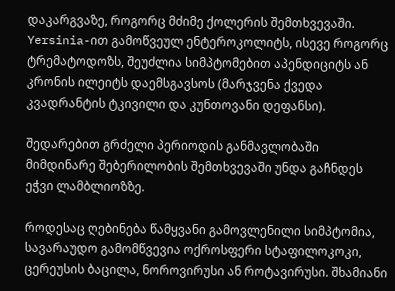დაკარგვაზე, როგორც მძიმე ქოლერის შემთხვევაში. Yersinia-ით გამოწვეულ ენტეროკოლიტს, ისევე როგორც ტრემატოდოზს, შეუძლია სიმპტომებით აპენდიციტს ან კრონის ილეიტს დაემსგავსოს (მარჯვენა ქვედა კვადრანტის ტკივილი და კუნთოვანი დეფანსი).

შედარებით გრძელი პერიოდის განმავლობაში მიმდინარე შებერილობის შემთხვევაში უნდა გაჩნდეს ეჭვი ლამბლიოზზე.

როდესაც ღებინება წამყვანი გამოვლენილი სიმპტომია, სავარაუდო გამომწვევია ოქროსფერი სტაფილოკოკი, ცერეუსის ბაცილა, ნოროვირუსი ან როტავირუსი. შხამიანი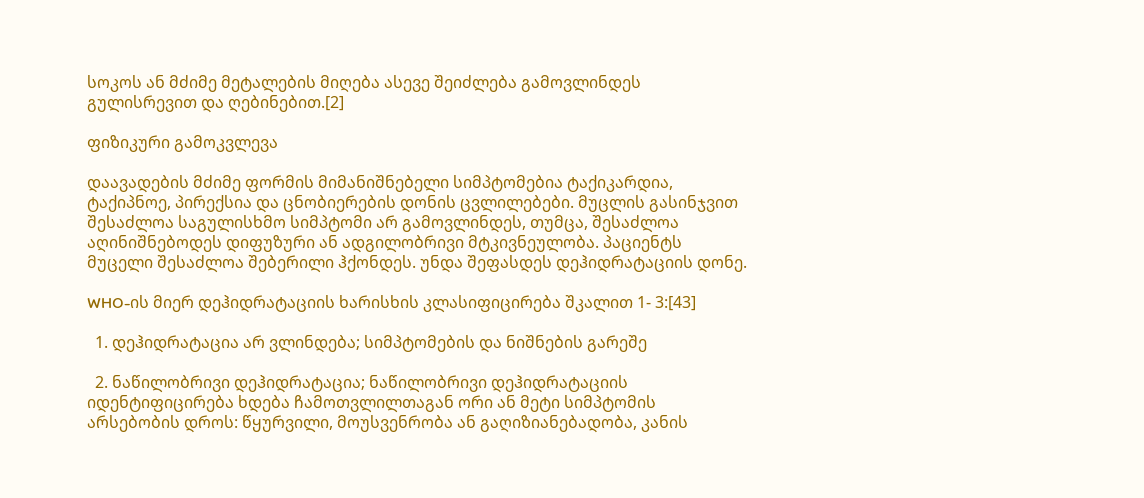სოკოს ან მძიმე მეტალების მიღება ასევე შეიძლება გამოვლინდეს გულისრევით და ღებინებით.[2]

ფიზიკური გამოკვლევა

დაავადების მძიმე ფორმის მიმანიშნებელი სიმპტომებია ტაქიკარდია, ტაქიპნოე, პირექსია და ცნობიერების დონის ცვლილებები. მუცლის გასინჯვით შესაძლოა საგულისხმო სიმპტომი არ გამოვლინდეს, თუმცა, შესაძლოა აღინიშნებოდეს დიფუზური ან ადგილობრივი მტკივნეულობა. პაციენტს მუცელი შესაძლოა შებერილი ჰქონდეს. უნდა შეფასდეს დეჰიდრატაციის დონე.

WHO-ის მიერ დეჰიდრატაციის ხარისხის კლასიფიცირება შკალით 1- 3:[43]

  1. დეჰიდრატაცია არ ვლინდება; სიმპტომების და ნიშნების გარეშე

  2. ნაწილობრივი დეჰიდრატაცია; ნაწილობრივი დეჰიდრატაციის იდენტიფიცირება ხდება ჩამოთვლილთაგან ორი ან მეტი სიმპტომის არსებობის დროს: წყურვილი, მოუსვენრობა ან გაღიზიანებადობა, კანის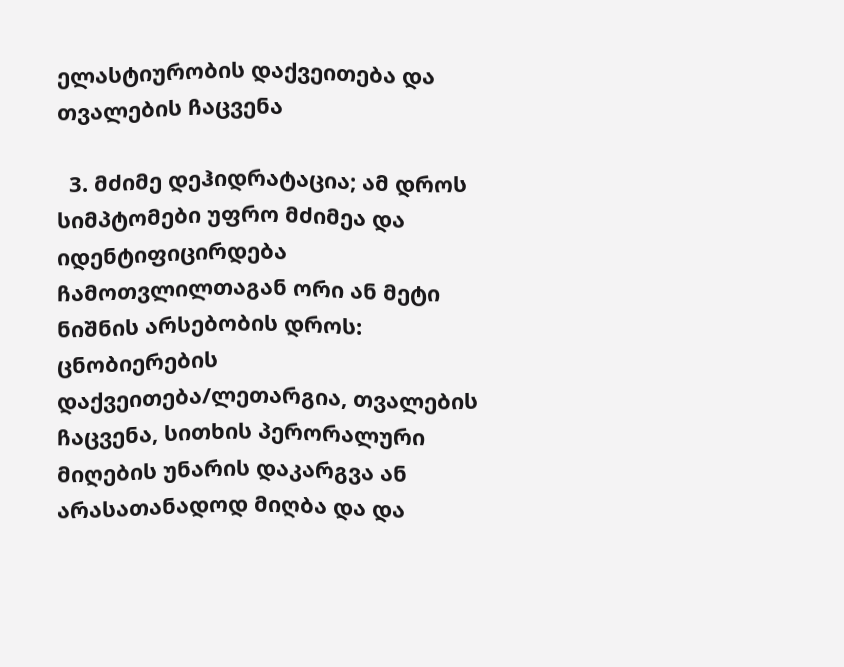ელასტიურობის დაქვეითება და თვალების ჩაცვენა

  3. მძიმე დეჰიდრატაცია; ამ დროს სიმპტომები უფრო მძიმეა და იდენტიფიცირდება ჩამოთვლილთაგან ორი ან მეტი ნიშნის არსებობის დროს: ცნობიერების დაქვეითება/ლეთარგია, თვალების ჩაცვენა, სითხის პერორალური მიღების უნარის დაკარგვა ან არასათანადოდ მიღბა და და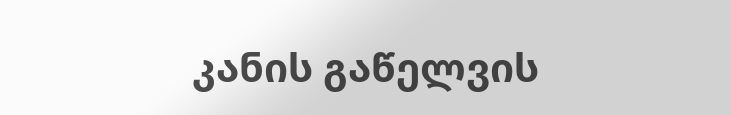კანის გაწელვის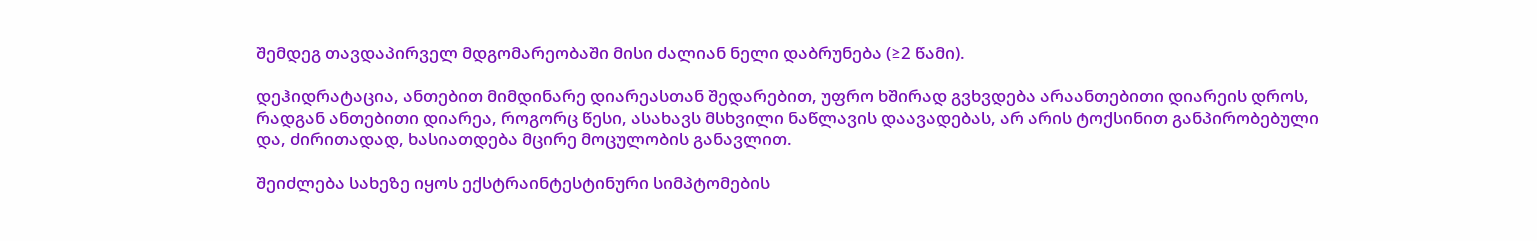შემდეგ თავდაპირველ მდგომარეობაში მისი ძალიან ნელი დაბრუნება (≥2 წამი).

დეჰიდრატაცია, ანთებით მიმდინარე დიარეასთან შედარებით, უფრო ხშირად გვხვდება არაანთებითი დიარეის დროს, რადგან ანთებითი დიარეა, როგორც წესი, ასახავს მსხვილი ნაწლავის დაავადებას, არ არის ტოქსინით განპირობებული და, ძირითადად, ხასიათდება მცირე მოცულობის განავლით.

შეიძლება სახეზე იყოს ექსტრაინტესტინური სიმპტომების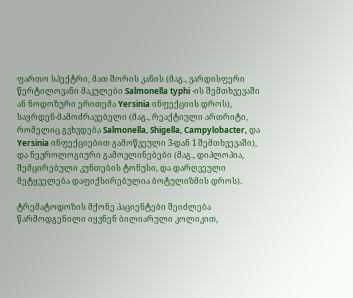ფართო სპექტრი, მათ შორის კანის (მაგ., ვარდისფერი წერტილოვანი მაკულები Salmonella typhi -ის შემთხვევაში ან ნოდოზური ერითემა Yersinia ინფექციის დროს), საყრდენ-მამოძრავებელი (მაგ., რეაქტიული ართრიტი, რომელიც გვხვდება Salmonella, Shigella, Campylobacter, და Yersinia ინფექციებით გამოწვეული 3-დან 1 შემთხვევაში), და ნევროლოგიური გამოვლინებები (მაგ., დიპლოპია, შემცირებული კუნთების ტონუსი, და დარღვეული მეტყველება დაფიქსირებულია ბოტულიზმის დროს).

ტრემატოდოზის მქონე პაციენტები შეიძლება წარმოდგენილი იყვნენ ბილიარული კოლიკით,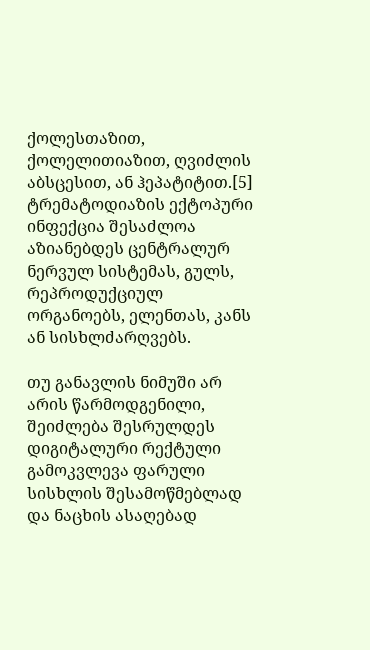ქოლესთაზით, ქოლელითიაზით, ღვიძლის აბსცესით, ან ჰეპატიტით.[5] ტრემატოდიაზის ექტოპური ინფექცია შესაძლოა აზიანებდეს ცენტრალურ ნერვულ სისტემას, გულს, რეპროდუქციულ ორგანოებს, ელენთას, კანს ან სისხლძარღვებს.

თუ განავლის ნიმუში არ არის წარმოდგენილი, შეიძლება შესრულდეს დიგიტალური რექტული გამოკვლევა ფარული სისხლის შესამოწმებლად და ნაცხის ასაღებად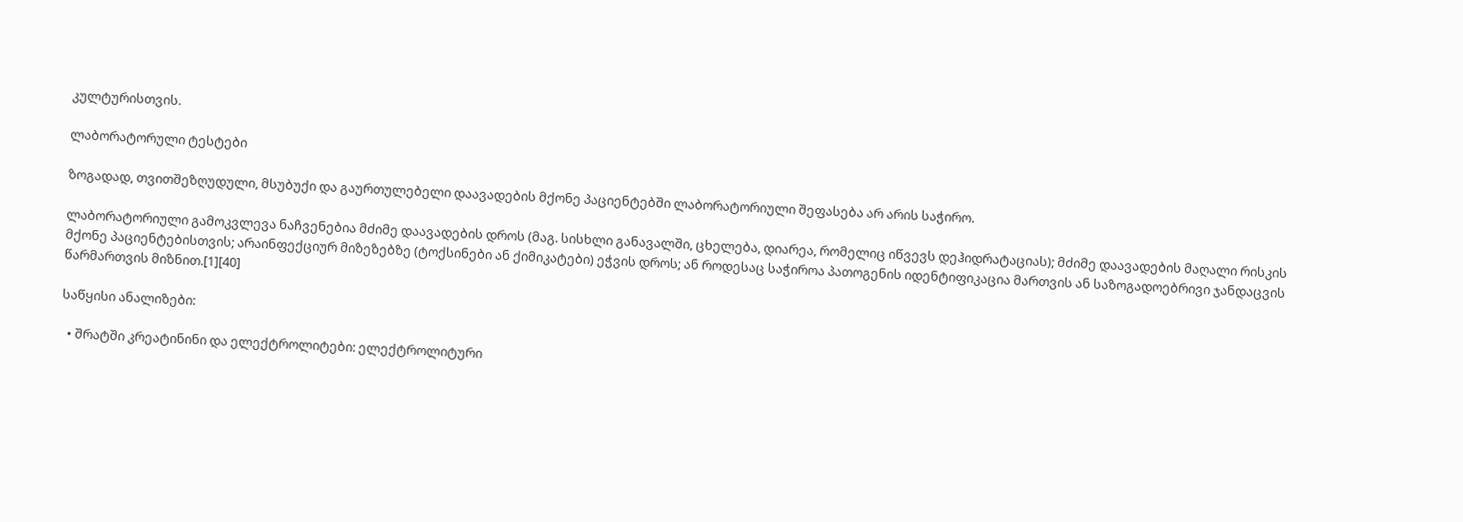კულტურისთვის.

ლაბორატორული ტესტები

ზოგადად, თვითშეზღუდული, მსუბუქი და გაურთულებელი დაავადების მქონე პაციენტებში ლაბორატორიული შეფასება არ არის საჭირო.

ლაბორატორიული გამოკვლევა ნაჩვენებია მძიმე დაავადების დროს (მაგ. სისხლი განავალში, ცხელება, დიარეა, რომელიც იწვევს დეჰიდრატაციას); მძიმე დაავადების მაღალი რისკის მქონე პაციენტებისთვის; არაინფექციურ მიზეზებზე (ტოქსინები ან ქიმიკატები) ეჭვის დროს; ან როდესაც საჭიროა პათოგენის იდენტიფიკაცია მართვის ან საზოგადოებრივი ჯანდაცვის წარმართვის მიზნით.[1][40]

საწყისი ანალიზები:

  • შრატში კრეატინინი და ელექტროლიტები: ელექტროლიტური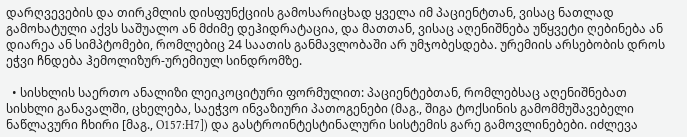დარღვევების და თირკმლის დისფუნქციის გამოსარიცხად ყველა იმ პაციენტთან, ვისაც ნათლად გამოხატული აქვს საშუალო ან მძიმე დეჰიდრატაცია, და მათთან, ვისაც აღენიშნება უწყვეტი ღებინება ან დიარეა ან სიმპტომები, რომლებიც 24 საათის განმავლობაში არ უმჯობესდება. ურემიის არსებობის დროს ეჭვი ჩნდება ჰემოლიზურ-ურემიულ სინდრომზე.

  • სისხლის საერთო ანალიზი ლეიკოციტური ფორმულით: პაციენტებთან, რომლებსაც აღენიშნებათ სისხლი განავალში, ცხელება, საეჭვო ინვაზიური პათოგენები (მაგ., შიგა ტოქსინის გამომმუშავებელი ნაწლავური ჩხირი [მაგ., O157:H7]) და გასტროინტესტინალური სისტემის გარე გამოვლინებები. იძლევა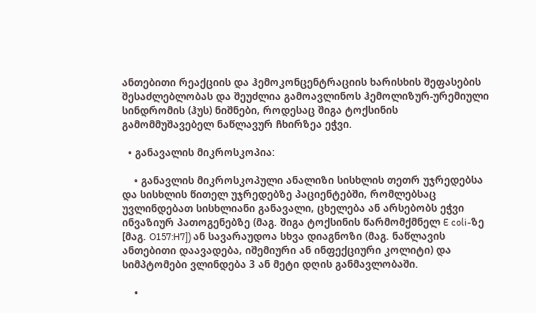ანთებითი რეაქციის და ჰემოკონცენტრაციის ხარისხის შეფასების შესაძლებლობას და შეუძლია გამოავლინოს ჰემოლიზურ-ურემიული სინდრომის (ჰუს) ნიშნები, როდესაც შიგა ტოქსინის გამომმუშავებელ ნაწლავურ ჩხირზეა ეჭვი.

  • განავალის მიკროსკოპია:

    • განავლის მიკროსკოპული ანალიზი სისხლის თეთრ უჯრედებსა და სისხლის წითელ უჯრედებზე პაციენტებში, რომლებსაც უვლინდებათ სისხლიანი განავალი, ცხელება ან არსებობს ეჭვი ინვაზიურ პათოგენებზე (მაგ. შიგა ტოქსინის წარმომქმნელ E coli-ზე [მაგ. O157:H7]) ან სავარაუდოა სხვა დიაგნოზი (მაგ. ნაწლავის ანთებითი დაავადება, იშემიური ან ინფექციური კოლიტი) და სიმპტომები ვლინდება 3 ან მეტი დღის განმავლობაში.

    •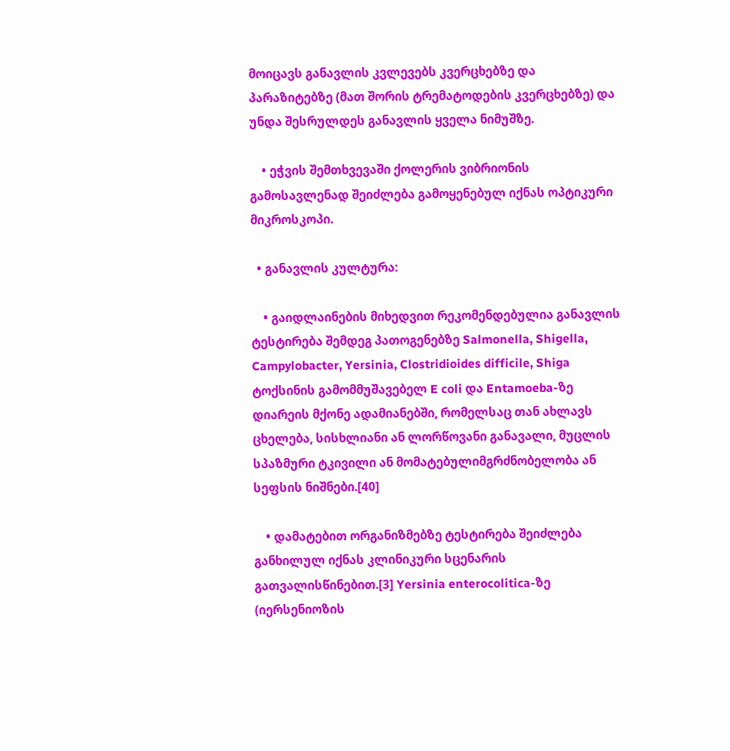მოიცავს განავლის კვლევებს კვერცხებზე და პარაზიტებზე (მათ შორის ტრემატოდების კვერცხებზე) და უნდა შესრულდეს განავლის ყველა ნიმუშზე.

    • ეჭვის შემთხვევაში ქოლერის ვიბრიონის გამოსავლენად შეიძლება გამოყენებულ იქნას ოპტიკური მიკროსკოპი.

  • განავლის კულტურა:

    • გაიდლაინების მიხედვით რეკომენდებულია განავლის ტესტირება შემდეგ პათოგენებზე Salmonella, Shigella, Campylobacter, Yersinia, Clostridioides difficile, Shiga ტოქსინის გამომმუშავებელ E coli და Entamoeba-ზე დიარეის მქონე ადამიანებში, რომელსაც თან ახლავს ცხელება, სისხლიანი ან ლორწოვანი განავალი, მუცლის სპაზმური ტკივილი ან მომატებულიმგრძნობელობა ან სეფსის ნიშნები.[40]

    • დამატებით ორგანიზმებზე ტესტირება შეიძლება განხილულ იქნას კლინიკური სცენარის გათვალისწინებით.[3] Yersinia enterocolitica-ზე (იერსენიოზის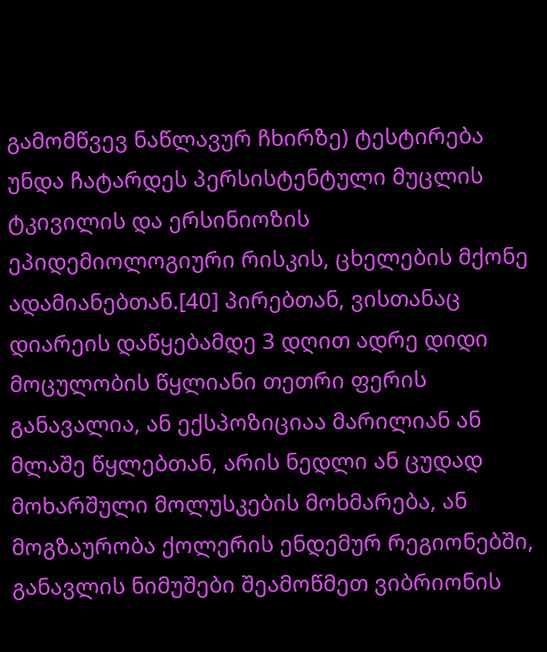გამომწვევ ნაწლავურ ჩხირზე) ტესტირება უნდა ჩატარდეს პერსისტენტული მუცლის ტკივილის და ერსინიოზის ეპიდემიოლოგიური რისკის, ცხელების მქონე ადამიანებთან.[40] პირებთან, ვისთანაც დიარეის დაწყებამდე 3 დღით ადრე დიდი მოცულობის წყლიანი თეთრი ფერის განავალია, ან ექსპოზიციაა მარილიან ან მლაშე წყლებთან, არის ნედლი ან ცუდად მოხარშული მოლუსკების მოხმარება, ან მოგზაურობა ქოლერის ენდემურ რეგიონებში, განავლის ნიმუშები შეამოწმეთ ვიბრიონის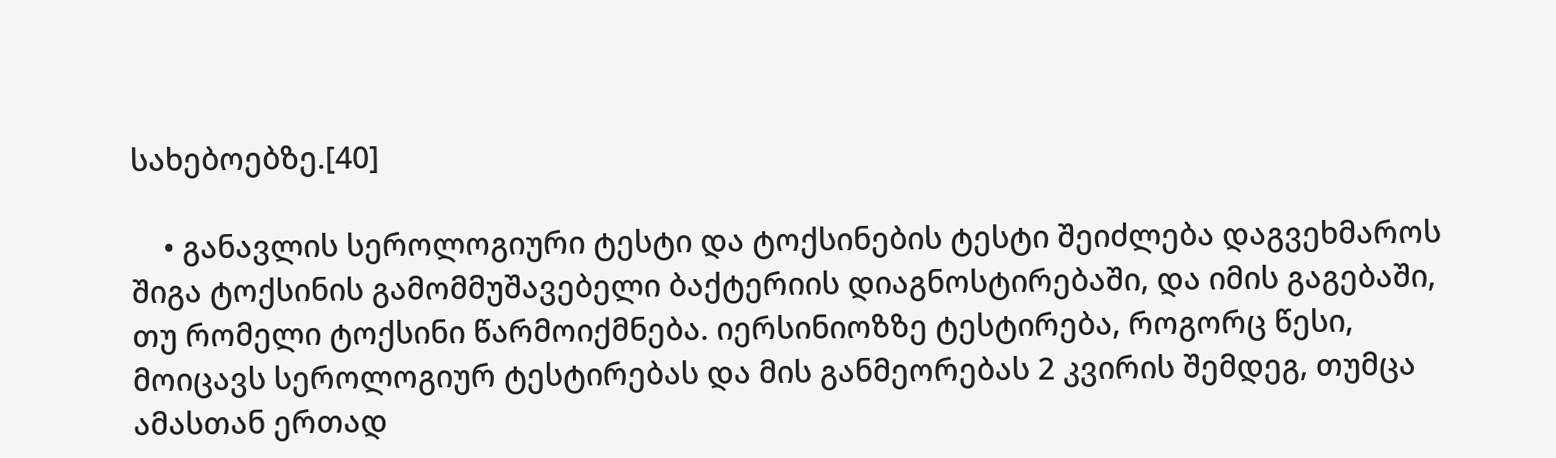სახებოებზე.[40]

    • განავლის სეროლოგიური ტესტი და ტოქსინების ტესტი შეიძლება დაგვეხმაროს შიგა ტოქსინის გამომმუშავებელი ბაქტერიის დიაგნოსტირებაში, და იმის გაგებაში, თუ რომელი ტოქსინი წარმოიქმნება. იერსინიოზზე ტესტირება, როგორც წესი, მოიცავს სეროლოგიურ ტესტირებას და მის განმეორებას 2 კვირის შემდეგ, თუმცა ამასთან ერთად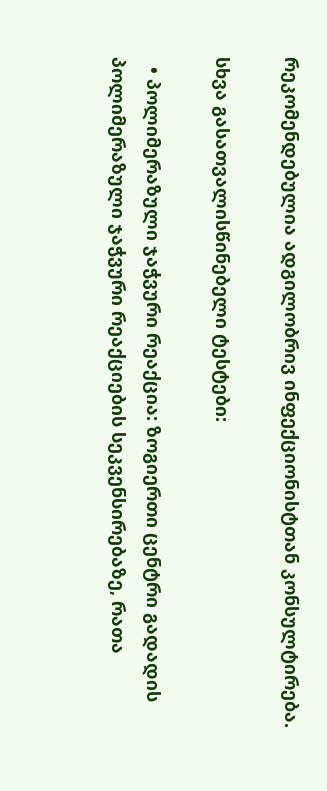რეკომენდებულია ადგილობრივ ინფექციონისტთან კონსულტირება.

სხვა გასათვალისწინებელი ტესტები:

  • პოლიმერაზული ჯაჭვური რეაქცია: ზოგიერთი ცენტრი გადადის პოლიმერაზული ჯაჭვური რეაქციების სეკვენსირებაზე, რათა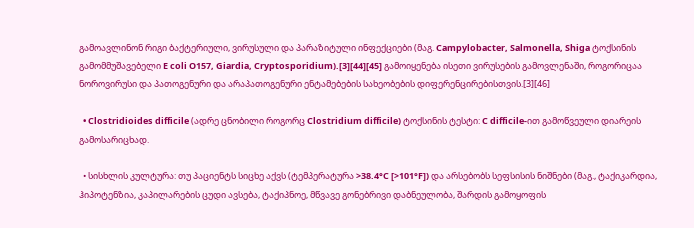გამოავლინონ რიგი ბაქტერიული, ვირუსული და პარაზიტული ინფექციები (მაგ. Campylobacter, Salmonella, Shiga ტოქსინის გამომმუშავებელი E coli O157, Giardia, Cryptosporidium).[3][44][45] გამოიყენება ისეთი ვირუსების გამოვლენაში, როგორიცაა ნოროვირუსი და პათოგენური და არაპათოგენური ენტამებების სახეობების დიფერენცირებისთვის.[3][46]

  • Clostridioides difficile (ადრე ცნობილი როგორც Clostridium difficile) ტოქსინის ტესტი: C difficile-ით გამოწვეული დიარეის გამოსარიცხად.

  • სისხლის კულტურა: თუ პაციენტს სიცხე აქვს (ტემპერატურა >38.4°C [>101°F]) და არსებობს სეფსისის ნიშნები (მაგ., ტაქიკარდია, ჰიპოტენზია, კაპილარების ცუდი ავსება, ტაქიპნოე, მწვავე გონებრივი დაბნეულობა, შარდის გამოყოფის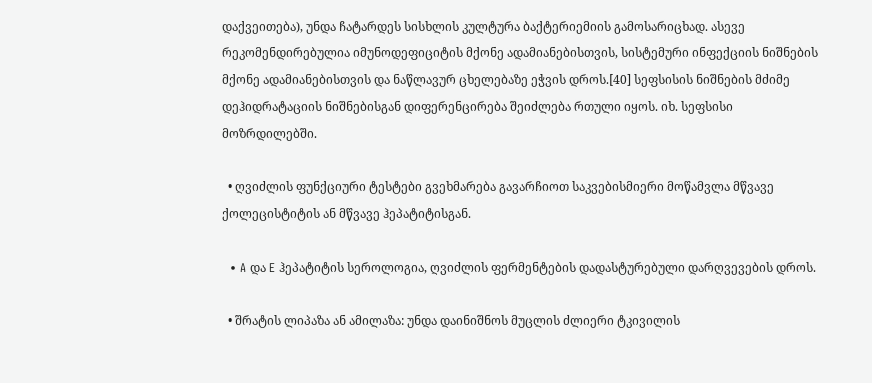დაქვეითება), უნდა ჩატარდეს სისხლის კულტურა ბაქტერიემიის გამოსარიცხად. ასევე რეკომენდირებულია იმუნოდეფიციტის მქონე ადამიანებისთვის, სისტემური ინფექციის ნიშნების მქონე ადამიანებისთვის და ნაწლავურ ცხელებაზე ეჭვის დროს.[40] სეფსისის ნიშნების მძიმე დეჰიდრატაციის ნიშნებისგან დიფერენცირება შეიძლება რთული იყოს. იხ. სეფსისი მოზრდილებში.

  • ღვიძლის ფუნქციური ტესტები გვეხმარება გავარჩიოთ საკვებისმიერი მოწამვლა მწვავე ქოლეცისტიტის ან მწვავე ჰეპატიტისგან.

  • A და E ჰეპატიტის სეროლოგია, ღვიძლის ფერმენტების დადასტურებული დარღვევების დროს.

  • შრატის ლიპაზა ან ამილაზა: უნდა დაინიშნოს მუცლის ძლიერი ტკივილის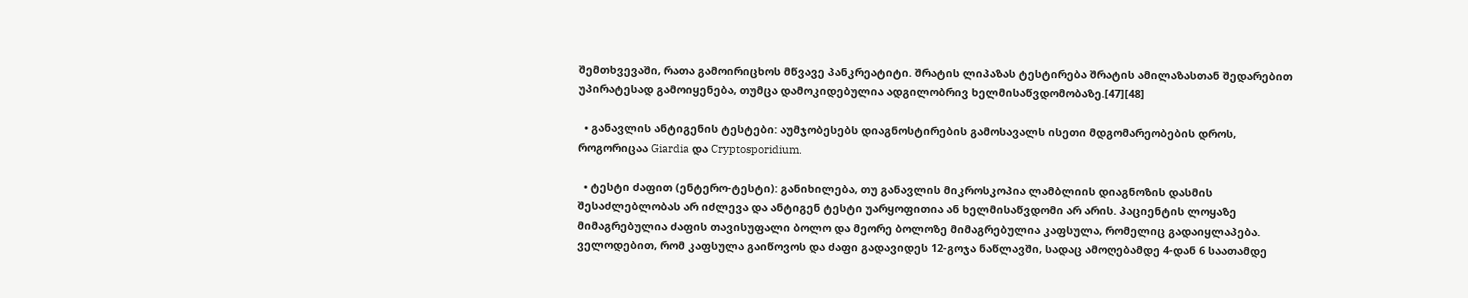შემთხვევაში, რათა გამოირიცხოს მწვავე პანკრეატიტი. შრატის ლიპაზას ტესტირება შრატის ამილაზასთან შედარებით უპირატესად გამოიყენება, თუმცა დამოკიდებულია ადგილობრივ ხელმისაწვდომობაზე.[47][48]

  • განავლის ანტიგენის ტესტები: აუმჯობესებს დიაგნოსტირების გამოსავალს ისეთი მდგომარეობების დროს, როგორიცაა Giardia და Cryptosporidium.

  • ტესტი ძაფით (ენტერო-ტესტი): განიხილება, თუ განავლის მიკროსკოპია ლამბლიის დიაგნოზის დასმის შესაძლებლობას არ იძლევა და ანტიგენ ტესტი უარყოფითია ან ხელმისაწვდომი არ არის. პაციენტის ლოყაზე მიმაგრებულია ძაფის თავისუფალი ბოლო და მეორე ბოლოზე მიმაგრებულია კაფსულა, რომელიც გადაიყლაპება. ველოდებით, რომ კაფსულა გაიწოვოს და ძაფი გადავიდეს 12-გოჯა ნაწლავში, სადაც ამოღებამდე 4-დან 6 საათამდე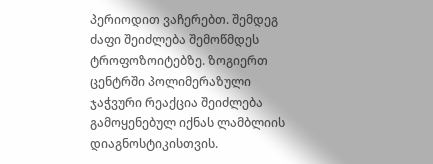პერიოდით ვაჩერებთ. შემდეგ ძაფი შეიძლება შემოწმდეს ტროფოზოიტებზე. ზოგიერთ ცენტრში პოლიმერაზული ჯაჭვური რეაქცია შეიძლება გამოყენებულ იქნას ლამბლიის დიაგნოსტიკისთვის.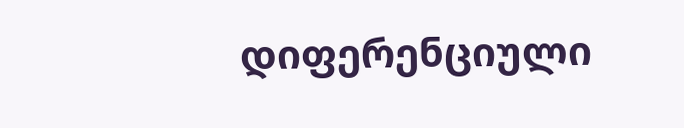დიფერენციული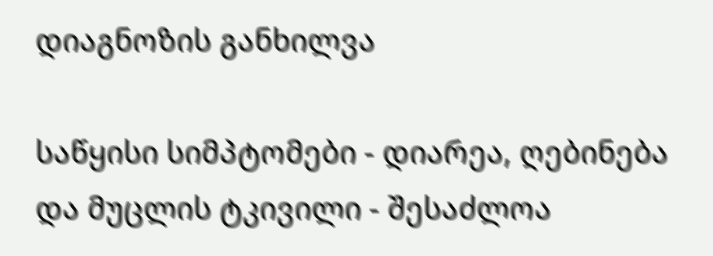დიაგნოზის განხილვა

საწყისი სიმპტომები - დიარეა, ღებინება და მუცლის ტკივილი - შესაძლოა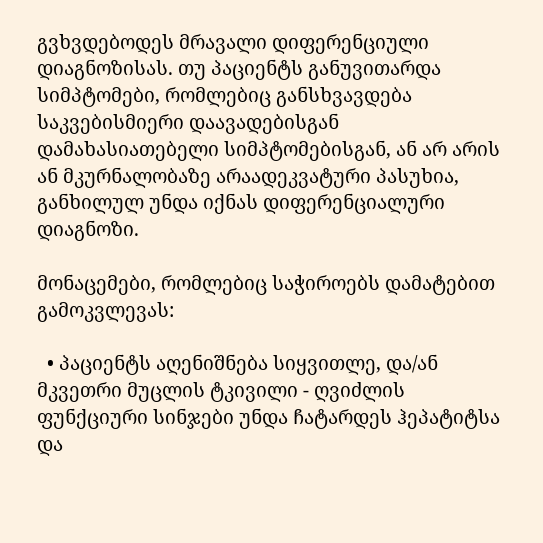გვხვდებოდეს მრავალი დიფერენციული დიაგნოზისას. თუ პაციენტს განუვითარდა სიმპტომები, რომლებიც განსხვავდება საკვებისმიერი დაავადებისგან დამახასიათებელი სიმპტომებისგან, ან არ არის ან მკურნალობაზე არაადეკვატური პასუხია, განხილულ უნდა იქნას დიფერენციალური დიაგნოზი.

მონაცემები, რომლებიც საჭიროებს დამატებით გამოკვლევას:

  • პაციენტს აღენიშნება სიყვითლე, და/ან მკვეთრი მუცლის ტკივილი - ღვიძლის ფუნქციური სინჯები უნდა ჩატარდეს ჰეპატიტსა და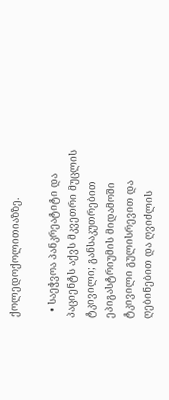ქოლედოქოლითიაზზე.

  • საეჭვოა პანკრეატიტი და პაციენტს აქვს მკვეთრი მუცლის ტკივილი; განსაკუთრებით ეპიგასტრიუმის მიდამოში ტკივილი გულისრევით და ღებინებით და ღვიძლის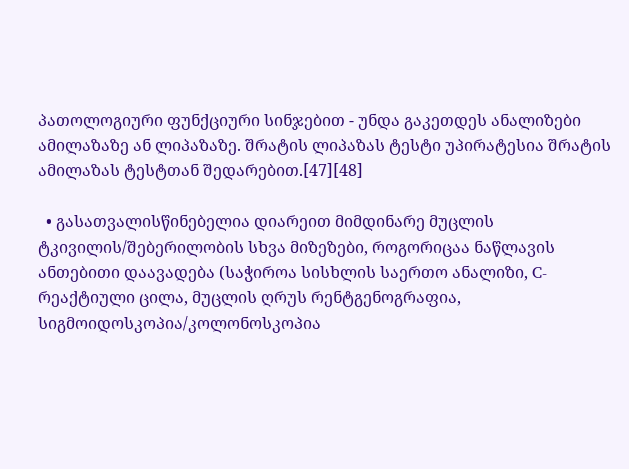პათოლოგიური ფუნქციური სინჯებით - უნდა გაკეთდეს ანალიზები ამილაზაზე ან ლიპაზაზე. შრატის ლიპაზას ტესტი უპირატესია შრატის ამილაზას ტესტთან შედარებით.[47][48]

  • გასათვალისწინებელია დიარეით მიმდინარე მუცლის ტკივილის/შებერილობის სხვა მიზეზები, როგორიცაა ნაწლავის ანთებითი დაავადება (საჭიროა სისხლის საერთო ანალიზი, C-რეაქტიული ცილა, მუცლის ღრუს რენტგენოგრაფია, სიგმოიდოსკოპია/კოლონოსკოპია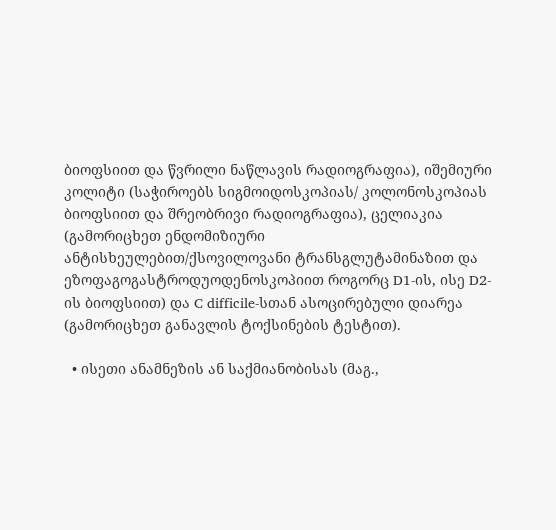ბიოფსიით და წვრილი ნაწლავის რადიოგრაფია), იშემიური კოლიტი (საჭიროებს სიგმოიდოსკოპიას/ კოლონოსკოპიას ბიოფსიით და შრეობრივი რადიოგრაფია), ცელიაკია (გამორიცხეთ ენდომიზიური ანტისხეულებით/ქსოვილოვანი ტრანსგლუტამინაზით და ეზოფაგოგასტროდუოდენოსკოპიით როგორც D1-ის, ისე D2-ის ბიოფსიით) და C difficile-სთან ასოცირებული დიარეა (გამორიცხეთ განავლის ტოქსინების ტესტით).

  • ისეთი ანამნეზის ან საქმიანობისას (მაგ.,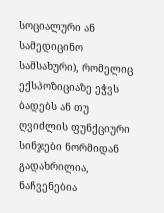სოციალური ან სამედიცინო სამსახური), რომელიც ექსპოზიციაზე ეჭვს ბადებს ან თუ ღვიძლის ფუნქციური სინჯები ნორმიდან გადახრილია, ნაჩვენებია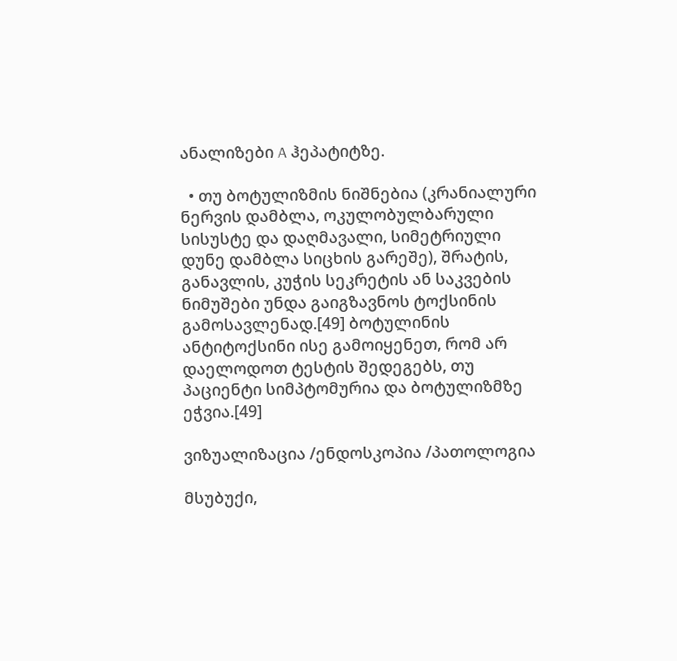ანალიზები A ჰეპატიტზე.

  • თუ ბოტულიზმის ნიშნებია (კრანიალური ნერვის დამბლა, ოკულობულბარული სისუსტე და დაღმავალი, სიმეტრიული დუნე დამბლა სიცხის გარეშე), შრატის, განავლის, კუჭის სეკრეტის ან საკვების ნიმუშები უნდა გაიგზავნოს ტოქსინის გამოსავლენად.[49] ბოტულინის ანტიტოქსინი ისე გამოიყენეთ, რომ არ დაელოდოთ ტესტის შედეგებს, თუ პაციენტი სიმპტომურია და ბოტულიზმზე ეჭვია.[49]

ვიზუალიზაცია /ენდოსკოპია /პათოლოგია

მსუბუქი,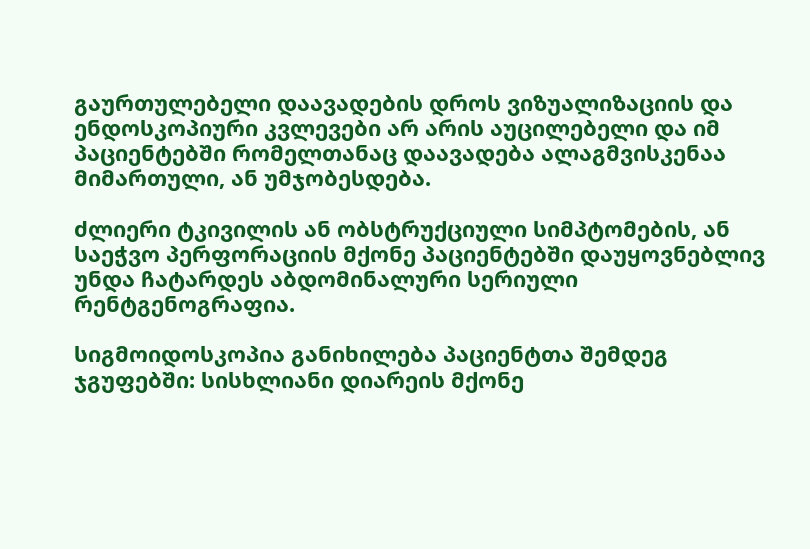გაურთულებელი დაავადების დროს ვიზუალიზაციის და ენდოსკოპიური კვლევები არ არის აუცილებელი და იმ პაციენტებში რომელთანაც დაავადება ალაგმვისკენაა მიმართული, ან უმჯობესდება.

ძლიერი ტკივილის ან ობსტრუქციული სიმპტომების, ან საეჭვო პერფორაციის მქონე პაციენტებში დაუყოვნებლივ უნდა ჩატარდეს აბდომინალური სერიული რენტგენოგრაფია.

სიგმოიდოსკოპია განიხილება პაციენტთა შემდეგ ჯგუფებში: სისხლიანი დიარეის მქონე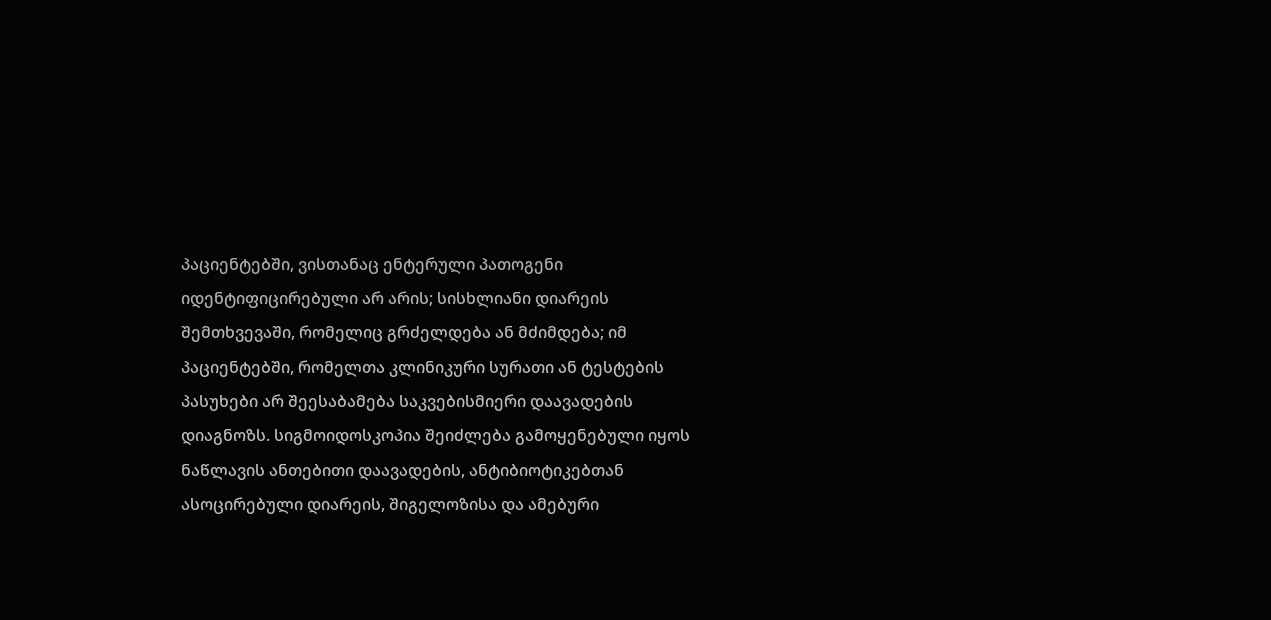პაციენტებში, ვისთანაც ენტერული პათოგენი იდენტიფიცირებული არ არის; სისხლიანი დიარეის შემთხვევაში, რომელიც გრძელდება ან მძიმდება; იმ პაციენტებში, რომელთა კლინიკური სურათი ან ტესტების პასუხები არ შეესაბამება საკვებისმიერი დაავადების დიაგნოზს. სიგმოიდოსკოპია შეიძლება გამოყენებული იყოს ნაწლავის ანთებითი დაავადების, ანტიბიოტიკებთან ასოცირებული დიარეის, შიგელოზისა და ამებური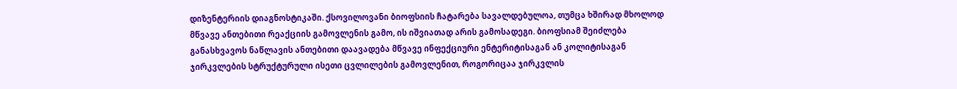დიზენტერიის დიაგნოსტიკაში. ქსოვილოვანი ბიოფსიის ჩატარება სავალდებულოა, თუმცა ხშირად მხოლოდ მწვავე ანთებითი რეაქციის გამოვლენის გამო, ის იშვიათად არის გამოსადეგი. ბიოფსიამ შეიძლება განასხვავოს ნაწლავის ანთებითი დაავადება მწვავე ინფექციური ენტერიტისაგან ან კოლიტისაგან ჯირკვლების სტრუქტურული ისეთი ცვლილების გამოვლენით, როგორიცაა ჯირკვლის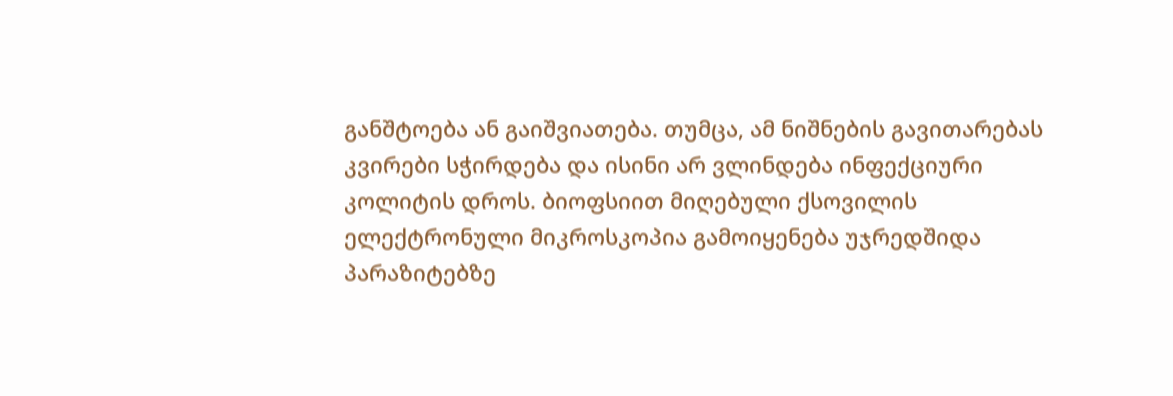განშტოება ან გაიშვიათება. თუმცა, ამ ნიშნების გავითარებას კვირები სჭირდება და ისინი არ ვლინდება ინფექციური კოლიტის დროს. ბიოფსიით მიღებული ქსოვილის ელექტრონული მიკროსკოპია გამოიყენება უჯრედშიდა პარაზიტებზე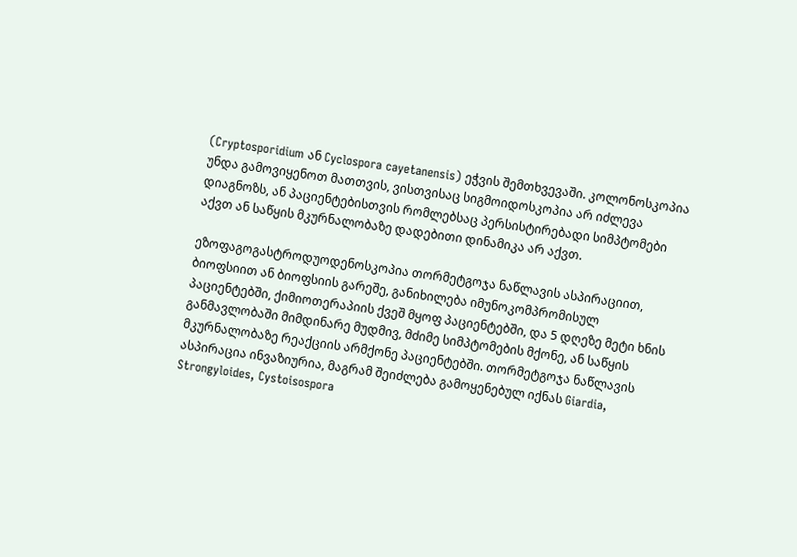(Cryptosporidium ან Cyclospora cayetanensis) ეჭვის შემთხვევაში. კოლონოსკოპია უნდა გამოვიყენოთ მათთვის, ვისთვისაც სიგმოიდოსკოპია არ იძლევა დიაგნოზს, ან პაციენტებისთვის რომლებსაც პერსისტირებადი სიმპტომები აქვთ ან საწყის მკურნალობაზე დადებითი დინამიკა არ აქვთ.

ეზოფაგოგასტროდუოდენოსკოპია თორმეტგოჯა ნაწლავის ასპირაციით, ბიოფსიით ან ბიოფსიის გარეშე, განიხილება იმუნოკომპრომისულ პაციენტებში, ქიმიოთერაპიის ქვეშ მყოფ პაციენტებში, და 5 დღეზე მეტი ხნის განმავლობაში მიმდინარე მუდმივ, მძიმე სიმპტომების მქონე, ან საწყის მკურნალობაზე რეაქციის არმქონე პაციენტებში. თორმეტგოჯა ნაწლავის ასპირაცია ინვაზიურია, მაგრამ შეიძლება გამოყენებულ იქნას Giardia, Strongyloides, Cystoisospora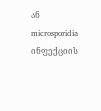ან microsporidia ინფექციის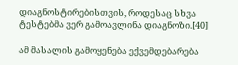დიაგნოსტირებისთვის, როდესაც სხვა ტესტებმა ვერ გამოავლინა დიაგნოზი.[40]

ამ მასალის გამოყენება ექვემდებარება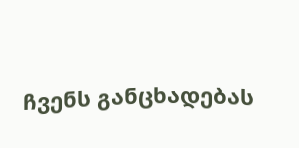ჩვენს განცხადებას